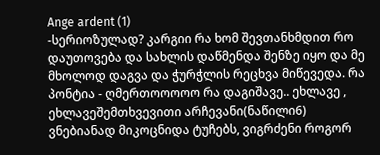Ange ardent (1)
-სერიოზულად? კარგიი რა ხომ შევთანხმდით რო დაუთოვება და სახლის დაწმენდა შენზე იყო და მე მხოლოდ დაგვა და ჭურჭლის რეცხვა მიწევედა. რა პონტია - ღმერთოოოოო რა დაგიშავე.. ეხლავე , ეხლავეშემთხვევითი არჩევანი(ნაწილი6)
ვნებიანად მიკოცნიდა ტუჩებს, ვიგრძენი როგორ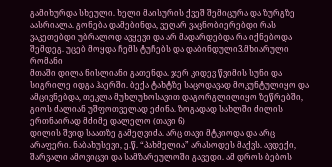გამიხურდა სხეული. ხელი მაისურის ქვეშ შემიცურა და ზურგზე აასრიალა. გონება დამებინდა, ვეღარ ვაცნობიერებდი რას ვაკეთებდი უბრალოდ ავყევი და არ მადარდებდა რა იქნებოდა შემდეგ. უცებ მოყდა ჩემს ტუჩებს და დაბინდული3.მხიარული რომანი
მთაში დილა ნისლიანი გათენდა. ჯერ კიდევ წვიმის სუნი და სიგრილე იდგა ჰაერში. ბექა ტახტზე საცოდავად მოკუნტულიყო და ამცივნებდა, თეკლა მუხლუხოსავით დაგორგლილიყო ზეწრებში, გიოს ძალიან უშფოთველად ეძინა. ზოგადად სახლში ძილის ერთნაირად მძიმე დალელო (თავი 6)
დილის შვიდ საათზე გამეღვიძა. არც თავი მტკიოდა და არც არაფერი. ნაბახუსევი, ე.წ. “პახმელია” არასოდეს მაქვს. ავდექი, შარვალი ამოვიცვი და სამზარეულოში გავედი. ამ დროს ბებოს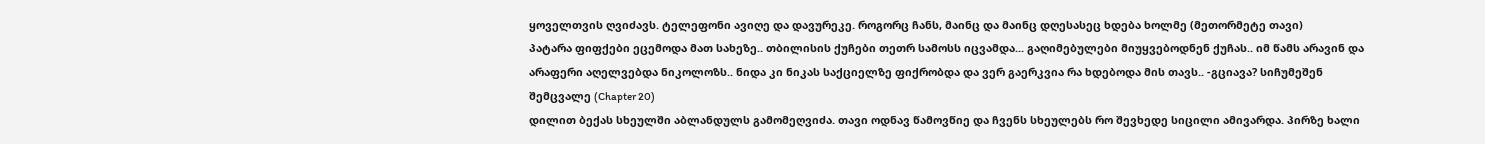ყოველთვის ღვიძავს. ტელეფონი ავიღე და დავურეკე. როგორც ჩანს, მაინც და მაინც დღესასეც ხდება ხოლმე (მეთორმეტე თავი)
პატარა ფიფქები ეცემოდა მათ სახეზე.. თბილისის ქუჩები თეთრ სამოსს იცვამდა... გაღიმებულები მიუყვებოდნენ ქუჩას.. იმ წამს არავინ და არაფერი აღელვებდა ნიკოლოზს.. ნიდა კი ნიკას საქციელზე ფიქრობდა და ვერ გაერკვია რა ხდებოდა მის თავს.. -გციავა? სიჩუმეშენ შემცვალე (Chapter 20)
დილით ბექას სხეულში აბლანდულს გამომეღვიძა. თავი ოდნავ წამოვწიე და ჩვენს სხეულებს რო შევხედე სიცილი ამივარდა. პირზე ხალი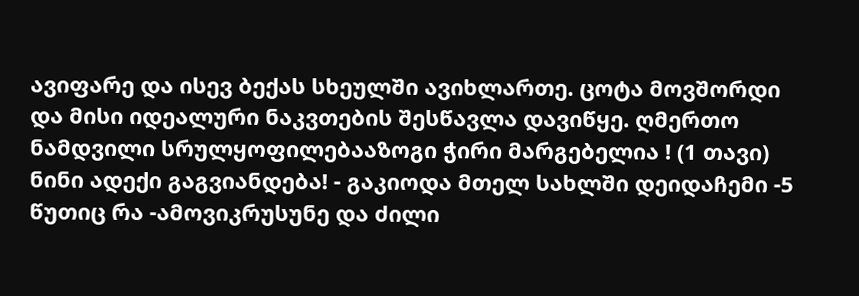ავიფარე და ისევ ბექას სხეულში ავიხლართე. ცოტა მოვშორდი და მისი იდეალური ნაკვთების შესწავლა დავიწყე. ღმერთო ნამდვილი სრულყოფილებააზოგი ჭირი მარგებელია ! (1 თავი)
ნინი ადექი გაგვიანდება! - გაკიოდა მთელ სახლში დეიდაჩემი -5 წუთიც რა -ამოვიკრუსუნე და ძილი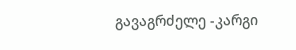გავაგრძელე -კარგი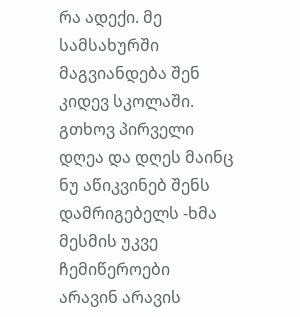რა ადექი. მე სამსახურში მაგვიანდება შენ კიდევ სკოლაში. გთხოვ პირველი დღეა და დღეს მაინც ნუ აწიკვინებ შენს დამრიგებელს -ხმა მესმის უკვე ჩემიწეროები
არავინ არავის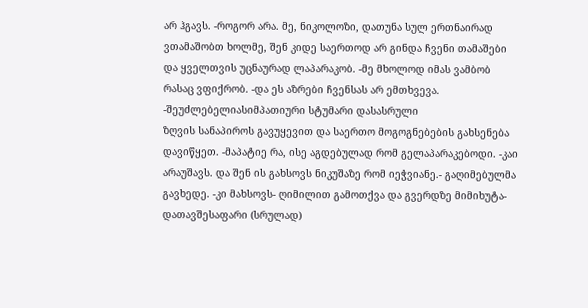არ ჰგავს. -როგორ არა. მე, ნიკოლოზი, დათუნა სულ ერთნაირად ვთამაშობთ ხოლმე, შენ კიდე საერთოდ არ გინდა ჩვენი თამაშები და ყველთვის უცნაურად ლაპარაკობ. -მე მხოლოდ იმას ვამბობ რასაც ვფიქრობ. -და ეს აზრები ჩვენსას არ ემთხვევა. -შეუძლებელიასიმპათიური სტუმარი დასასრული
ზღვის სანაპიროს გავუყევით და საერთო მოგოგნებების გახსენება დავიწყეთ. -მაპატიე რა, ისე აგდებულად რომ გელაპარაკებოდი. -კაი არაუშავს. და შენ ის გახსოვს ნიკუშაზე რომ იეჭვიანე.- გაღიმებულმა გავხედე. -კი მახსოვს- ღიმილით გამოთქვა და გვერდზე მიმიხუტა- დათავშესაფარი (სრულად)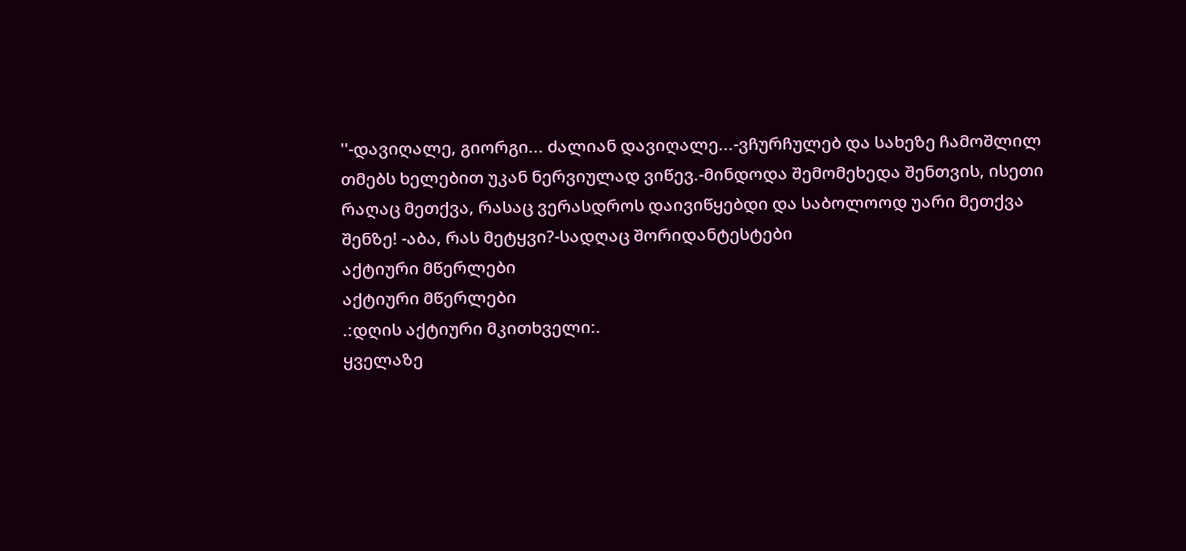''-დავიღალე, გიორგი... ძალიან დავიღალე...-ვჩურჩულებ და სახეზე ჩამოშლილ თმებს ხელებით უკან ნერვიულად ვიწევ.-მინდოდა შემომეხედა შენთვის, ისეთი რაღაც მეთქვა, რასაც ვერასდროს დაივიწყებდი და საბოლოოდ უარი მეთქვა შენზე! -აბა, რას მეტყვი?-სადღაც შორიდანტესტები
აქტიური მწერლები
აქტიური მწერლები
.:დღის აქტიური მკითხველი:.
ყველაზე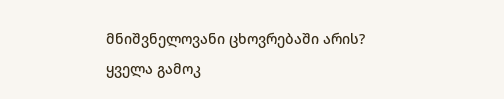მნიშვნელოვანი ცხოვრებაში არის?
ყველა გამოკ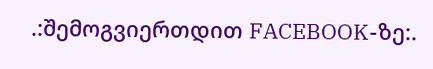.:შემოგვიერთდით FACEBOOK-ზე:.